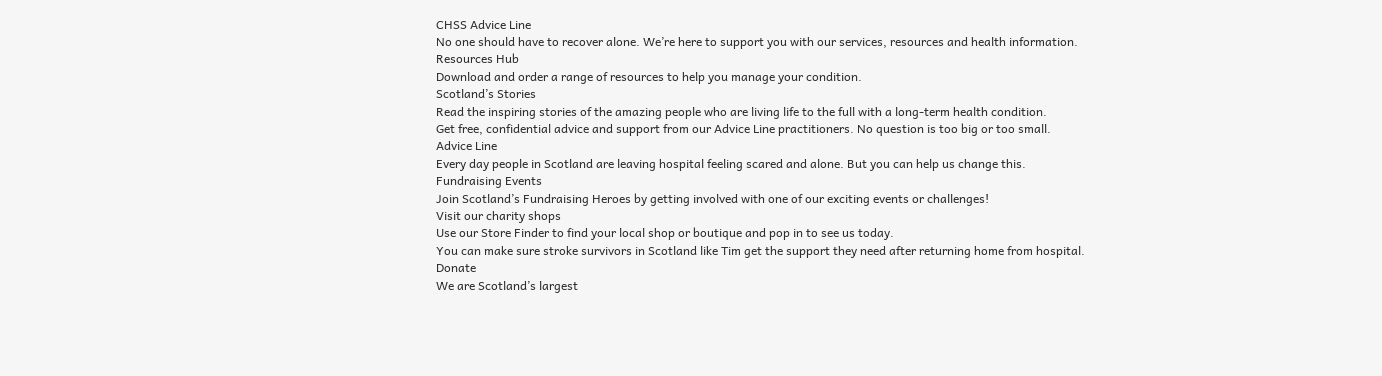CHSS Advice Line
No one should have to recover alone. We’re here to support you with our services, resources and health information.
Resources Hub
Download and order a range of resources to help you manage your condition.
Scotland’s Stories
Read the inspiring stories of the amazing people who are living life to the full with a long-term health condition.
Get free, confidential advice and support from our Advice Line practitioners. No question is too big or too small.
Advice Line
Every day people in Scotland are leaving hospital feeling scared and alone. But you can help us change this.
Fundraising Events
Join Scotland’s Fundraising Heroes by getting involved with one of our exciting events or challenges!
Visit our charity shops
Use our Store Finder to find your local shop or boutique and pop in to see us today.
You can make sure stroke survivors in Scotland like Tim get the support they need after returning home from hospital.
Donate
We are Scotland’s largest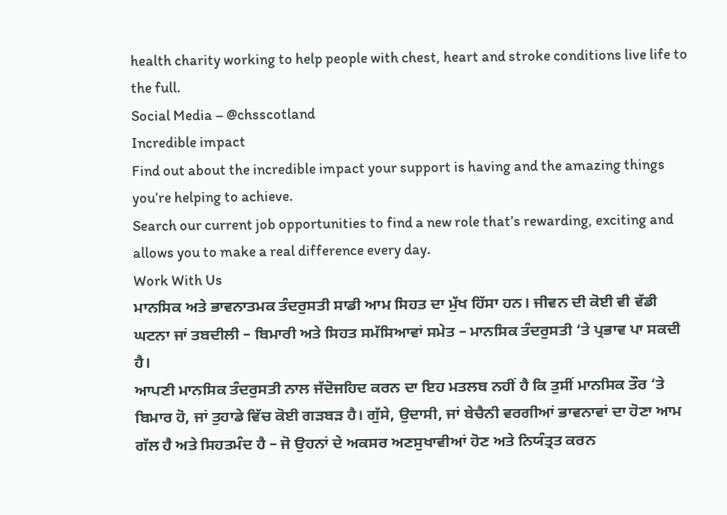health charity working to help people with chest, heart and stroke conditions live life to the full.
Social Media – @chsscotland
Incredible impact
Find out about the incredible impact your support is having and the amazing things you’re helping to achieve.
Search our current job opportunities to find a new role that’s rewarding, exciting and allows you to make a real difference every day.
Work With Us
ਮਾਨਸਿਕ ਅਤੇ ਭਾਵਨਾਤਮਕ ਤੰਦਰੁਸਤੀ ਸਾਡੀ ਆਮ ਸਿਹਤ ਦਾ ਮੁੱਖ ਹਿੱਸਾ ਹਨ। ਜੀਵਨ ਦੀ ਕੋਈ ਵੀ ਵੱਡੀ ਘਟਨਾ ਜਾਂ ਤਬਦੀਲੀ – ਬਿਮਾਰੀ ਅਤੇ ਸਿਹਤ ਸਮੱਸਿਆਵਾਂ ਸਮੇਤ – ਮਾਨਸਿਕ ਤੰਦਰੁਸਤੀ ‘ਤੇ ਪ੍ਰਭਾਵ ਪਾ ਸਕਦੀ ਹੈ।
ਆਪਣੀ ਮਾਨਸਿਕ ਤੰਦਰੁਸਤੀ ਨਾਲ ਜੱਦੋਜਹਿਦ ਕਰਨ ਦਾ ਇਹ ਮਤਲਬ ਨਹੀਂ ਹੈ ਕਿ ਤੁਸੀਂ ਮਾਨਸਿਕ ਤੌਰ ‘ਤੇ ਬਿਮਾਰ ਹੋ, ਜਾਂ ਤੁਹਾਡੇ ਵਿੱਚ ਕੋਈ ਗੜਬੜ ਹੈ। ਗੁੱਸੇ, ਉਦਾਸੀ, ਜਾਂ ਬੇਚੈਨੀ ਵਰਗੀਆਂ ਭਾਵਨਾਵਾਂ ਦਾ ਹੋਣਾ ਆਮ ਗੱਲ ਹੈ ਅਤੇ ਸਿਹਤਮੰਦ ਹੈ – ਜੋ ਉਹਨਾਂ ਦੇ ਅਕਸਰ ਅਣਸੁਖਾਵੀਆਂ ਹੋਣ ਅਤੇ ਨਿਯੰਤ੍ਰਤ ਕਰਨ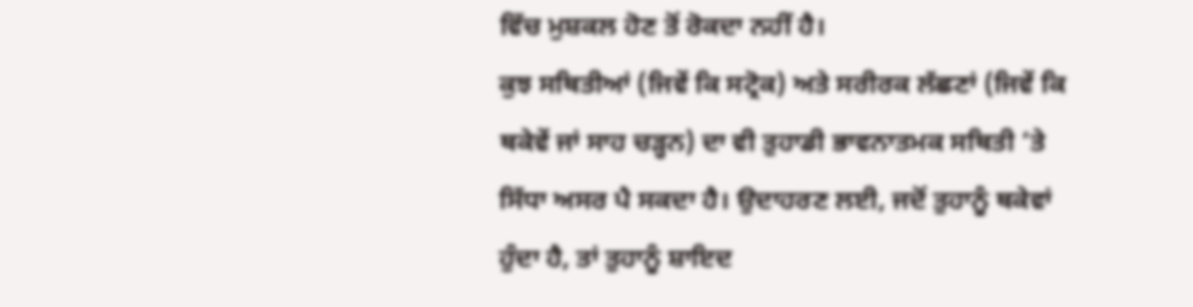ਵਿੱਚ ਮੁਸ਼ਕਲ ਹੋਣ ਤੋਂ ਰੋਕਦਾ ਨਹੀਂ ਹੈ।
ਕੁਝ ਸਥਿਤੀਆਂ (ਜਿਵੇਂ ਕਿ ਸਟ੍ਰੋਕ) ਅਤੇ ਸਰੀਰਕ ਲੱਛਣਾਂ (ਜਿਵੇਂ ਕਿ ਥਕੇਵੇਂ ਜਾਂ ਸਾਹ ਚੜ੍ਹਨ) ਦਾ ਵੀ ਤੁਹਾਡੀ ਭਾਵਨਾਤਮਕ ਸਥਿਤੀ ‘ਤੇ ਸਿੱਧਾ ਅਸਰ ਪੈ ਸਕਦਾ ਹੈ। ਉਦਾਹਰਣ ਲਈ, ਜਦੋਂ ਤੁਹਾਨੂੰ ਥਕੇਵਾਂ ਹੁੰਦਾ ਹੈ, ਤਾਂ ਤੁਹਾਨੂੰ ਸ਼ਾਇਦ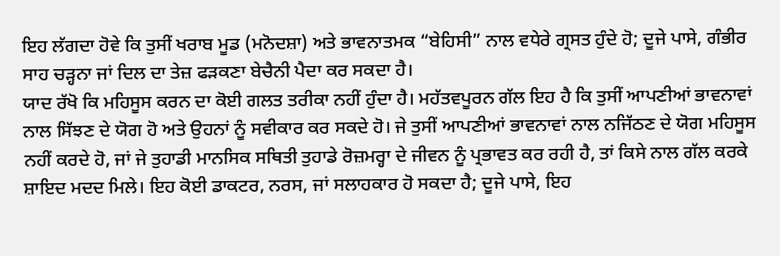ਇਹ ਲੱਗਦਾ ਹੋਵੇ ਕਿ ਤੁਸੀਂ ਖਰਾਬ ਮੂਡ (ਮਨੋਦਸ਼ਾ) ਅਤੇ ਭਾਵਨਾਤਮਕ “ਬੇਹਿਸੀ” ਨਾਲ ਵਧੇਰੇ ਗ੍ਰਸਤ ਹੁੰਦੇ ਹੋ; ਦੂਜੇ ਪਾਸੇ, ਗੰਭੀਰ ਸਾਹ ਚੜ੍ਹਨਾ ਜਾਂ ਦਿਲ ਦਾ ਤੇਜ਼ ਫੜਕਣਾ ਬੇਚੈਨੀ ਪੈਦਾ ਕਰ ਸਕਦਾ ਹੈ।
ਯਾਦ ਰੱਖੋ ਕਿ ਮਹਿਸੂਸ ਕਰਨ ਦਾ ਕੋਈ ਗਲਤ ਤਰੀਕਾ ਨਹੀਂ ਹੁੰਦਾ ਹੈ। ਮਹੱਤਵਪੂਰਨ ਗੱਲ ਇਹ ਹੈ ਕਿ ਤੁਸੀਂ ਆਪਣੀਆਂ ਭਾਵਨਾਵਾਂ ਨਾਲ ਸਿੱਝਣ ਦੇ ਯੋਗ ਹੋ ਅਤੇ ਉਹਨਾਂ ਨੂੰ ਸਵੀਕਾਰ ਕਰ ਸਕਦੇ ਹੋ। ਜੇ ਤੁਸੀਂ ਆਪਣੀਆਂ ਭਾਵਨਾਵਾਂ ਨਾਲ ਨਜਿੱਠਣ ਦੇ ਯੋਗ ਮਹਿਸੂਸ ਨਹੀਂ ਕਰਦੇ ਹੋ, ਜਾਂ ਜੇ ਤੁਹਾਡੀ ਮਾਨਸਿਕ ਸਥਿਤੀ ਤੁਹਾਡੇ ਰੋਜ਼ਮਰ੍ਹਾ ਦੇ ਜੀਵਨ ਨੂੰ ਪ੍ਰਭਾਵਤ ਕਰ ਰਹੀ ਹੈ, ਤਾਂ ਕਿਸੇ ਨਾਲ ਗੱਲ ਕਰਕੇ ਸ਼ਾਇਦ ਮਦਦ ਮਿਲੇ। ਇਹ ਕੋਈ ਡਾਕਟਰ, ਨਰਸ, ਜਾਂ ਸਲਾਹਕਾਰ ਹੋ ਸਕਦਾ ਹੈ; ਦੂਜੇ ਪਾਸੇ, ਇਹ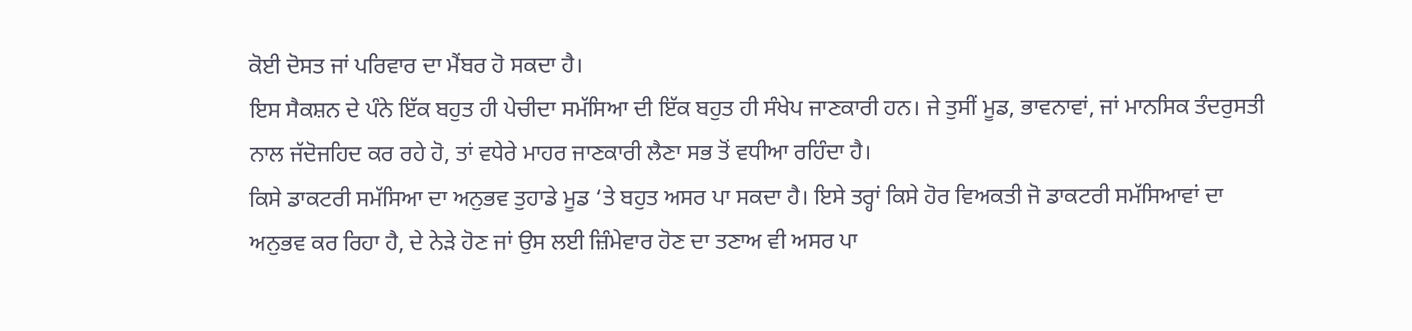ਕੋਈ ਦੋਸਤ ਜਾਂ ਪਰਿਵਾਰ ਦਾ ਮੈਂਬਰ ਹੋ ਸਕਦਾ ਹੈ।
ਇਸ ਸੈਕਸ਼ਨ ਦੇ ਪੰਨੇ ਇੱਕ ਬਹੁਤ ਹੀ ਪੇਚੀਦਾ ਸਮੱਸਿਆ ਦੀ ਇੱਕ ਬਹੁਤ ਹੀ ਸੰਖੇਪ ਜਾਣਕਾਰੀ ਹਨ। ਜੇ ਤੁਸੀਂ ਮੂਡ, ਭਾਵਨਾਵਾਂ, ਜਾਂ ਮਾਨਸਿਕ ਤੰਦਰੁਸਤੀ ਨਾਲ ਜੱਦੋਜਹਿਦ ਕਰ ਰਹੇ ਹੋ, ਤਾਂ ਵਧੇਰੇ ਮਾਹਰ ਜਾਣਕਾਰੀ ਲੈਣਾ ਸਭ ਤੋਂ ਵਧੀਆ ਰਹਿੰਦਾ ਹੈ।
ਕਿਸੇ ਡਾਕਟਰੀ ਸਮੱਸਿਆ ਦਾ ਅਨੁਭਵ ਤੁਹਾਡੇ ਮੂਡ ‘ਤੇ ਬਹੁਤ ਅਸਰ ਪਾ ਸਕਦਾ ਹੈ। ਇਸੇ ਤਰ੍ਹਾਂ ਕਿਸੇ ਹੋਰ ਵਿਅਕਤੀ ਜੋ ਡਾਕਟਰੀ ਸਮੱਸਿਆਵਾਂ ਦਾ ਅਨੁਭਵ ਕਰ ਰਿਹਾ ਹੈ, ਦੇ ਨੇੜੇ ਹੋਣ ਜਾਂ ਉਸ ਲਈ ਜ਼ਿੰਮੇਵਾਰ ਹੋਣ ਦਾ ਤਣਾਅ ਵੀ ਅਸਰ ਪਾ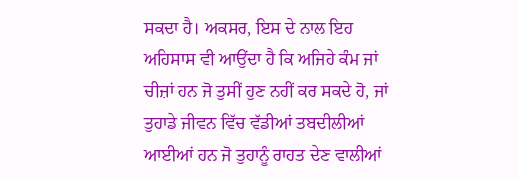ਸਕਦਾ ਹੈ। ਅਕਸਰ, ਇਸ ਦੇ ਨਾਲ ਇਹ ਅਹਿਸਾਸ ਵੀ ਆਉਂਦਾ ਹੈ ਕਿ ਅਜਿਹੇ ਕੰਮ ਜਾਂ ਚੀਜ਼ਾਂ ਹਨ ਜੋ ਤੁਸੀਂ ਹੁਣ ਨਹੀਂ ਕਰ ਸਕਦੇ ਹੋ, ਜਾਂ ਤੁਹਾਡੇ ਜੀਵਨ ਵਿੱਚ ਵੱਡੀਆਂ ਤਬਦੀਲੀਆਂ ਆਈਆਂ ਹਨ ਜੋ ਤੁਹਾਨੂੰ ਰਾਹਤ ਦੇਣ ਵਾਲੀਆਂ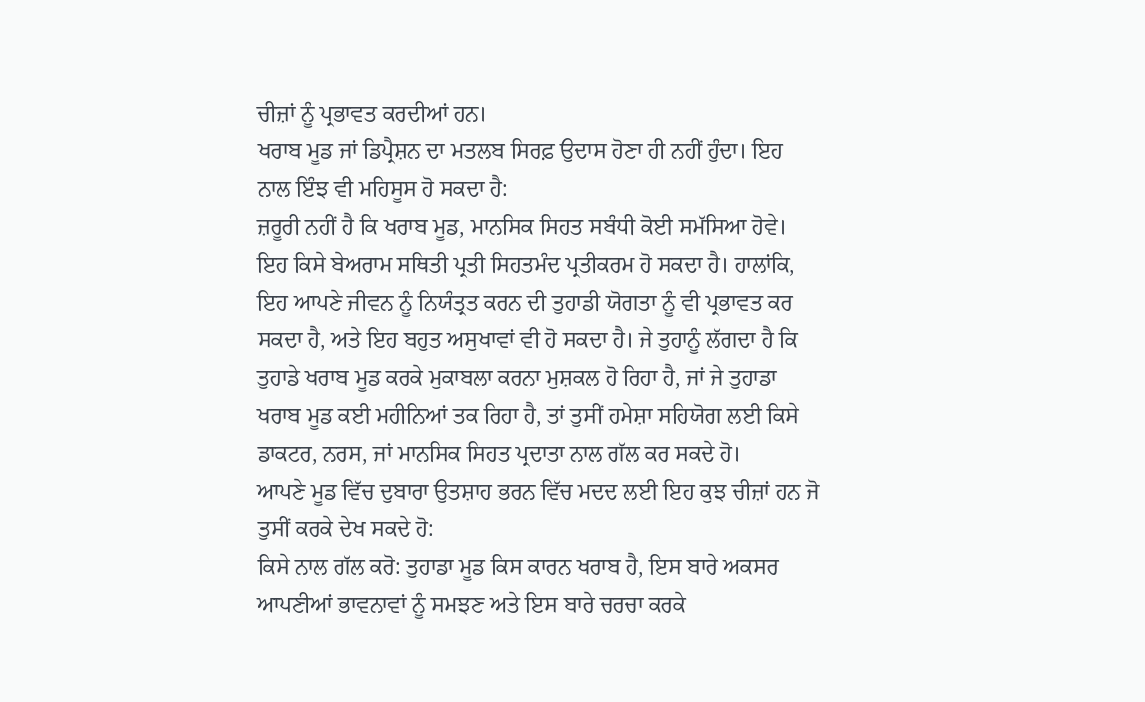ਚੀਜ਼ਾਂ ਨੂੰ ਪ੍ਰਭਾਵਤ ਕਰਦੀਆਂ ਹਨ।
ਖਰਾਬ ਮੂਡ ਜਾਂ ਡਿਪ੍ਰੈਸ਼ਨ ਦਾ ਮਤਲਬ ਸਿਰਫ਼ ਉਦਾਸ ਹੋਣਾ ਹੀ ਨਹੀਂ ਹੁੰਦਾ। ਇਹ ਨਾਲ ਇੰਝ ਵੀ ਮਹਿਸੂਸ ਹੋ ਸਕਦਾ ਹੈ:
ਜ਼ਰੂਰੀ ਨਹੀਂ ਹੈ ਕਿ ਖਰਾਬ ਮੂਡ, ਮਾਨਸਿਕ ਸਿਹਤ ਸਬੰਧੀ ਕੋਈ ਸਮੱਸਿਆ ਹੋਵੇ। ਇਹ ਕਿਸੇ ਬੇਅਰਾਮ ਸਥਿਤੀ ਪ੍ਰਤੀ ਸਿਹਤਮੰਦ ਪ੍ਰਤੀਕਰਮ ਹੋ ਸਕਦਾ ਹੈ। ਹਾਲਾਂਕਿ, ਇਹ ਆਪਣੇ ਜੀਵਨ ਨੂੰ ਨਿਯੰਤ੍ਰਤ ਕਰਨ ਦੀ ਤੁਹਾਡੀ ਯੋਗਤਾ ਨੂੰ ਵੀ ਪ੍ਰਭਾਵਤ ਕਰ ਸਕਦਾ ਹੈ, ਅਤੇ ਇਹ ਬਹੁਤ ਅਸੁਖਾਵਾਂ ਵੀ ਹੋ ਸਕਦਾ ਹੈ। ਜੇ ਤੁਹਾਨੂੰ ਲੱਗਦਾ ਹੈ ਕਿ ਤੁਹਾਡੇ ਖਰਾਬ ਮੂਡ ਕਰਕੇ ਮੁਕਾਬਲਾ ਕਰਨਾ ਮੁਸ਼ਕਲ ਹੋ ਰਿਹਾ ਹੈ, ਜਾਂ ਜੇ ਤੁਹਾਡਾ ਖਰਾਬ ਮੂਡ ਕਈ ਮਹੀਨਿਆਂ ਤਕ ਰਿਹਾ ਹੈ, ਤਾਂ ਤੁਸੀਂ ਹਮੇਸ਼ਾ ਸਹਿਯੋਗ ਲਈ ਕਿਸੇ ਡਾਕਟਰ, ਨਰਸ, ਜਾਂ ਮਾਨਸਿਕ ਸਿਹਤ ਪ੍ਰਦਾਤਾ ਨਾਲ ਗੱਲ ਕਰ ਸਕਦੇ ਹੋ।
ਆਪਣੇ ਮੂਡ ਵਿੱਚ ਦੁਬਾਰਾ ਉਤਸ਼ਾਹ ਭਰਨ ਵਿੱਚ ਮਦਦ ਲਈ ਇਹ ਕੁਝ ਚੀਜ਼ਾਂ ਹਨ ਜੋ ਤੁਸੀਂ ਕਰਕੇ ਦੇਖ ਸਕਦੇ ਹੋ:
ਕਿਸੇ ਨਾਲ ਗੱਲ ਕਰੋ: ਤੁਹਾਡਾ ਮੂਡ ਕਿਸ ਕਾਰਨ ਖਰਾਬ ਹੈ, ਇਸ ਬਾਰੇ ਅਕਸਰ ਆਪਣੀਆਂ ਭਾਵਨਾਵਾਂ ਨੂੰ ਸਮਝਣ ਅਤੇ ਇਸ ਬਾਰੇ ਚਰਚਾ ਕਰਕੇ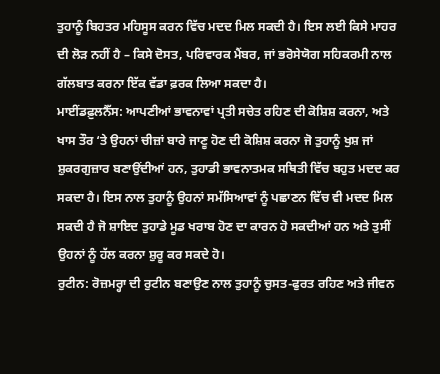ਤੁਹਾਨੂੰ ਬਿਹਤਰ ਮਹਿਸੂਸ ਕਰਨ ਵਿੱਚ ਮਦਦ ਮਿਲ ਸਕਦੀ ਹੈ। ਇਸ ਲਈ ਕਿਸੇ ਮਾਹਰ ਦੀ ਲੋੜ ਨਹੀਂ ਹੈ – ਕਿਸੇ ਦੋਸਤ, ਪਰਿਵਾਰਕ ਮੈਂਬਰ, ਜਾਂ ਭਰੋਸੇਯੋਗ ਸਹਿਕਰਮੀ ਨਾਲ ਗੱਲਬਾਤ ਕਰਨਾ ਇੱਕ ਵੱਡਾ ਫ਼ਰਕ ਲਿਆ ਸਕਦਾ ਹੈ।
ਮਾਈਂਡਫ਼ੁਲਨੈੱਸ: ਆਪਣੀਆਂ ਭਾਵਨਾਵਾਂ ਪ੍ਰਤੀ ਸਚੇਤ ਰਹਿਣ ਦੀ ਕੋਸ਼ਿਸ਼ ਕਰਨਾ, ਅਤੇ ਖਾਸ ਤੌਰ ‘ਤੇ ਉਹਨਾਂ ਚੀਜ਼ਾਂ ਬਾਰੇ ਜਾਣੂ ਹੋਣ ਦੀ ਕੋਸ਼ਿਸ਼ ਕਰਨਾ ਜੋ ਤੁਹਾਨੂੰ ਖੁਸ਼ ਜਾਂ ਸ਼ੁਕਰਗੁਜ਼ਾਰ ਬਣਾਉਂਦੀਆਂ ਹਨ, ਤੁਹਾਡੀ ਭਾਵਨਾਤਮਕ ਸਥਿਤੀ ਵਿੱਚ ਬਹੁਤ ਮਦਦ ਕਰ ਸਕਦਾ ਹੈ। ਇਸ ਨਾਲ ਤੁਹਾਨੂੰ ਉਹਨਾਂ ਸਮੱਸਿਆਵਾਂ ਨੂੰ ਪਛਾਣਨ ਵਿੱਚ ਵੀ ਮਦਦ ਮਿਲ ਸਕਦੀ ਹੈ ਜੋ ਸ਼ਾਇਦ ਤੁਹਾਡੇ ਮੂਡ ਖਰਾਬ ਹੋਣ ਦਾ ਕਾਰਨ ਹੋ ਸਕਦੀਆਂ ਹਨ ਅਤੇ ਤੁਸੀਂ ਉਹਨਾਂ ਨੂੰ ਹੱਲ ਕਰਨਾ ਸ਼ੁਰੂ ਕਰ ਸਕਦੇ ਹੋ।
ਰੁਟੀਨ: ਰੋਜ਼ਮਰ੍ਹਾ ਦੀ ਰੁਟੀਨ ਬਣਾਉਣ ਨਾਲ ਤੁਹਾਨੂੰ ਚੁਸਤ-ਫੁਰਤ ਰਹਿਣ ਅਤੇ ਜੀਵਨ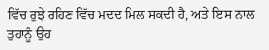ਵਿੱਚ ਰੁਝੇ ਰਹਿਣ ਵਿੱਚ ਮਦਦ ਮਿਲ ਸਕਦੀ ਹੈ, ਅਤੇ ਇਸ ਨਾਲ ਤੁਹਾਨੂੰ ਉਹ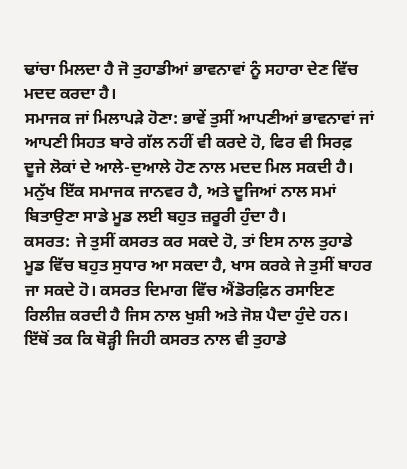ਢਾਂਚਾ ਮਿਲਦਾ ਹੈ ਜੋ ਤੁਹਾਡੀਆਂ ਭਾਵਨਾਵਾਂ ਨੂੰ ਸਹਾਰਾ ਦੇਣ ਵਿੱਚ ਮਦਦ ਕਰਦਾ ਹੈ।
ਸਮਾਜਕ ਜਾਂ ਮਿਲਾਪੜੇ ਹੋਣਾ: ਭਾਵੇਂ ਤੁਸੀਂ ਆਪਣੀਆਂ ਭਾਵਨਾਵਾਂ ਜਾਂ ਆਪਣੀ ਸਿਹਤ ਬਾਰੇ ਗੱਲ ਨਹੀਂ ਵੀ ਕਰਦੇ ਹੋ, ਫਿਰ ਵੀ ਸਿਰਫ਼ ਦੂਜੇ ਲੋਕਾਂ ਦੇ ਆਲੇ-ਦੁਆਲੇ ਹੋਣ ਨਾਲ ਮਦਦ ਮਿਲ ਸਕਦੀ ਹੈ। ਮਨੁੱਖ ਇੱਕ ਸਮਾਜਕ ਜਾਨਵਰ ਹੈ, ਅਤੇ ਦੂਜਿਆਂ ਨਾਲ ਸਮਾਂ ਬਿਤਾਉਣਾ ਸਾਡੇ ਮੂਡ ਲਈ ਬਹੁਤ ਜ਼ਰੂਰੀ ਹੁੰਦਾ ਹੈ।
ਕਸਰਤ: ਜੇ ਤੁਸੀਂ ਕਸਰਤ ਕਰ ਸਕਦੇ ਹੋ, ਤਾਂ ਇਸ ਨਾਲ ਤੁਹਾਡੇ ਮੂਡ ਵਿੱਚ ਬਹੁਤ ਸੁਧਾਰ ਆ ਸਕਦਾ ਹੈ, ਖਾਸ ਕਰਕੇ ਜੇ ਤੁਸੀਂ ਬਾਹਰ ਜਾ ਸਕਦੇ ਹੋ। ਕਸਰਤ ਦਿਮਾਗ ਵਿੱਚ ਐਂਡੋਰਫ਼ਿਨ ਰਸਾਇਣ ਰਿਲੀਜ਼ ਕਰਦੀ ਹੈ ਜਿਸ ਨਾਲ ਖੁਸ਼ੀ ਅਤੇ ਜੋਸ਼ ਪੈਦਾ ਹੁੰਦੇ ਹਨ। ਇੱਥੋਂ ਤਕ ਕਿ ਥੋੜ੍ਹੀ ਜਿਹੀ ਕਸਰਤ ਨਾਲ ਵੀ ਤੁਹਾਡੇ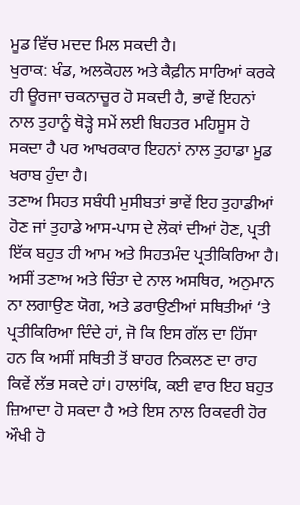ਮੂਡ ਵਿੱਚ ਮਦਦ ਮਿਲ ਸਕਦੀ ਹੈ।
ਖੁਰਾਕ: ਖੰਡ, ਅਲਕੋਹਲ ਅਤੇ ਕੈਫ਼ੀਨ ਸਾਰਿਆਂ ਕਰਕੇ ਹੀ ਊਰਜਾ ਚਕਨਾਚੂਰ ਹੋ ਸਕਦੀ ਹੈ, ਭਾਵੇਂ ਇਹਨਾਂ ਨਾਲ ਤੁਹਾਨੂੰ ਥੋੜ੍ਹੇ ਸਮੇਂ ਲਈ ਬਿਹਤਰ ਮਹਿਸੂਸ ਹੋ ਸਕਦਾ ਹੈ ਪਰ ਆਖਰਕਾਰ ਇਹਨਾਂ ਨਾਲ ਤੁਹਾਡਾ ਮੂਡ ਖਰਾਬ ਹੁੰਦਾ ਹੈ।
ਤਣਾਅ ਸਿਹਤ ਸਬੰਧੀ ਮੁਸੀਬਤਾਂ ਭਾਵੇਂ ਇਹ ਤੁਹਾਡੀਆਂ ਹੋਣ ਜਾਂ ਤੁਹਾਡੇ ਆਸ-ਪਾਸ ਦੇ ਲੋਕਾਂ ਦੀਆਂ ਹੋਣ, ਪ੍ਰਤੀ ਇੱਕ ਬਹੁਤ ਹੀ ਆਮ ਅਤੇ ਸਿਹਤਮੰਦ ਪ੍ਰਤੀਕਿਰਿਆ ਹੈ। ਅਸੀਂ ਤਣਾਅ ਅਤੇ ਚਿੰਤਾ ਦੇ ਨਾਲ ਅਸਥਿਰ, ਅਨੁਮਾਨ ਨਾ ਲਗਾਉਣ ਯੋਗ, ਅਤੇ ਡਰਾਉਣੀਆਂ ਸਥਿਤੀਆਂ ‘ਤੇ ਪ੍ਰਤੀਕਿਰਿਆ ਦਿੰਦੇ ਹਾਂ, ਜੋ ਕਿ ਇਸ ਗੱਲ ਦਾ ਹਿੱਸਾ ਹਨ ਕਿ ਅਸੀਂ ਸਥਿਤੀ ਤੋਂ ਬਾਹਰ ਨਿਕਲਣ ਦਾ ਰਾਹ ਕਿਵੇਂ ਲੱਭ ਸਕਦੇ ਹਾਂ। ਹਾਲਾਂਕਿ, ਕਈ ਵਾਰ ਇਹ ਬਹੁਤ ਜ਼ਿਆਦਾ ਹੋ ਸਕਦਾ ਹੈ ਅਤੇ ਇਸ ਨਾਲ ਰਿਕਵਰੀ ਹੋਰ ਔਖੀ ਹੋ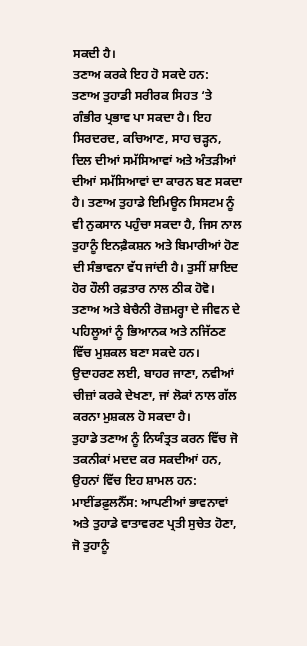ਸਕਦੀ ਹੈ।
ਤਣਾਅ ਕਰਕੇ ਇਹ ਹੋ ਸਕਦੇ ਹਨ:
ਤਣਾਅ ਤੁਹਾਡੀ ਸਰੀਰਕ ਸਿਹਤ ‘ਤੇ ਗੰਭੀਰ ਪ੍ਰਭਾਵ ਪਾ ਸਕਦਾ ਹੈ। ਇਹ ਸਿਰਦਰਦ, ਕਚਿਆਣ, ਸਾਹ ਚੜ੍ਹਨ, ਦਿਲ ਦੀਆਂ ਸਮੱਸਿਆਵਾਂ ਅਤੇ ਅੰਤੜੀਆਂ ਦੀਆਂ ਸਮੱਸਿਆਵਾਂ ਦਾ ਕਾਰਨ ਬਣ ਸਕਦਾ ਹੈ। ਤਣਾਅ ਤੁਹਾਡੇ ਇਮਿਊਨ ਸਿਸਟਮ ਨੂੰ ਵੀ ਨੁਕਸਾਨ ਪਹੁੰਚਾ ਸਕਦਾ ਹੈ, ਜਿਸ ਨਾਲ ਤੁਹਾਨੂੰ ਇਨਫ਼ੈਕਸ਼ਨ ਅਤੇ ਬਿਮਾਰੀਆਂ ਹੋਣ ਦੀ ਸੰਭਾਵਨਾ ਵੱਧ ਜਾਂਦੀ ਹੈ। ਤੁਸੀਂ ਸ਼ਾਇਦ ਹੋਰ ਹੌਲੀ ਰਫ਼ਤਾਰ ਨਾਲ ਠੀਕ ਹੋਵੋ।
ਤਣਾਅ ਅਤੇ ਬੇਚੈਨੀ ਰੋਜ਼ਮਰ੍ਹਾ ਦੇ ਜੀਵਨ ਦੇ ਪਹਿਲੂਆਂ ਨੂੰ ਭਿਆਨਕ ਅਤੇ ਨਜਿੱਠਣ ਵਿੱਚ ਮੁਸ਼ਕਲ ਬਣਾ ਸਕਦੇ ਹਨ। ਉਦਾਹਰਣ ਲਈ, ਬਾਹਰ ਜਾਣਾ, ਨਵੀਆਂ ਚੀਜ਼ਾਂ ਕਰਕੇ ਦੇਖਣਾ, ਜਾਂ ਲੋਕਾਂ ਨਾਲ ਗੱਲ ਕਰਨਾ ਮੁਸ਼ਕਲ ਹੋ ਸਕਦਾ ਹੈ।
ਤੁਹਾਡੇ ਤਣਾਅ ਨੂੰ ਨਿਯੰਤ੍ਰਤ ਕਰਨ ਵਿੱਚ ਜੋ ਤਕਨੀਕਾਂ ਮਦਦ ਕਰ ਸਕਦੀਆਂ ਹਨ, ਉਹਨਾਂ ਵਿੱਚ ਇਹ ਸ਼ਾਮਲ ਹਨ:
ਮਾਈਂਡਫ਼ੁਲਨੈੱਸ: ਆਪਣੀਆਂ ਭਾਵਨਾਵਾਂ ਅਤੇ ਤੁਹਾਡੇ ਵਾਤਾਵਰਣ ਪ੍ਰਤੀ ਸੁਚੇਤ ਹੋਣਾ, ਜੋ ਤੁਹਾਨੂੰ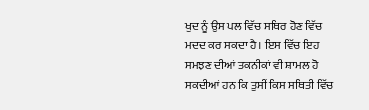ਖੁਦ ਨੂੰ ਉਸ ਪਲ ਵਿੱਚ ਸਥਿਰ ਹੋਣ ਵਿੱਚ ਮਦਦ ਕਰ ਸਕਦਾ ਹੈ। ਇਸ ਵਿੱਚ ਇਹ ਸਮਝਣ ਦੀਆਂ ਤਕਨੀਕਾਂ ਵੀ ਸ਼ਾਮਲ ਹੋ ਸਕਦੀਆਂ ਹਨ ਕਿ ਤੁਸੀਂ ਕਿਸ ਸਥਿਤੀ ਵਿੱਚ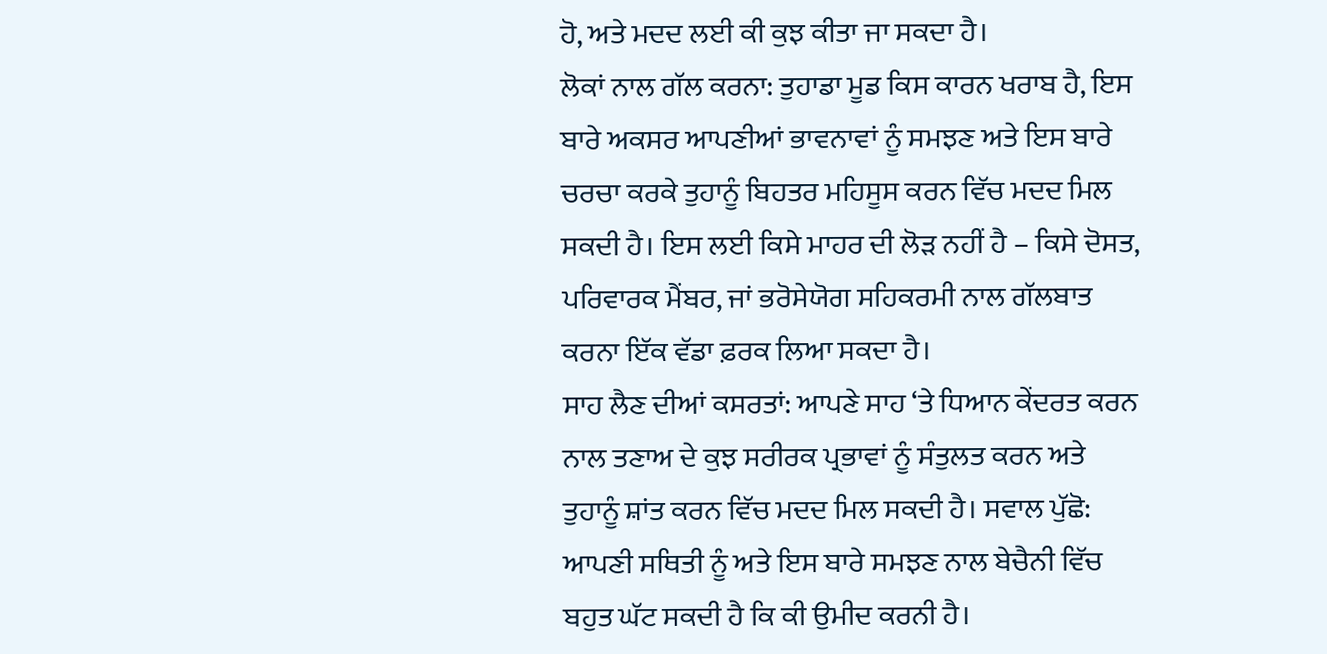ਹੋ, ਅਤੇ ਮਦਦ ਲਈ ਕੀ ਕੁਝ ਕੀਤਾ ਜਾ ਸਕਦਾ ਹੈ।
ਲੋਕਾਂ ਨਾਲ ਗੱਲ ਕਰਨਾ: ਤੁਹਾਡਾ ਮੂਡ ਕਿਸ ਕਾਰਨ ਖਰਾਬ ਹੈ, ਇਸ ਬਾਰੇ ਅਕਸਰ ਆਪਣੀਆਂ ਭਾਵਨਾਵਾਂ ਨੂੰ ਸਮਝਣ ਅਤੇ ਇਸ ਬਾਰੇ ਚਰਚਾ ਕਰਕੇ ਤੁਹਾਨੂੰ ਬਿਹਤਰ ਮਹਿਸੂਸ ਕਰਨ ਵਿੱਚ ਮਦਦ ਮਿਲ ਸਕਦੀ ਹੈ। ਇਸ ਲਈ ਕਿਸੇ ਮਾਹਰ ਦੀ ਲੋੜ ਨਹੀਂ ਹੈ – ਕਿਸੇ ਦੋਸਤ, ਪਰਿਵਾਰਕ ਮੈਂਬਰ, ਜਾਂ ਭਰੋਸੇਯੋਗ ਸਹਿਕਰਮੀ ਨਾਲ ਗੱਲਬਾਤ ਕਰਨਾ ਇੱਕ ਵੱਡਾ ਫ਼ਰਕ ਲਿਆ ਸਕਦਾ ਹੈ।
ਸਾਹ ਲੈਣ ਦੀਆਂ ਕਸਰਤਾਂ: ਆਪਣੇ ਸਾਹ ‘ਤੇ ਧਿਆਨ ਕੇਂਦਰਤ ਕਰਨ ਨਾਲ ਤਣਾਅ ਦੇ ਕੁਝ ਸਰੀਰਕ ਪ੍ਰਭਾਵਾਂ ਨੂੰ ਸੰਤੁਲਤ ਕਰਨ ਅਤੇ ਤੁਹਾਨੂੰ ਸ਼ਾਂਤ ਕਰਨ ਵਿੱਚ ਮਦਦ ਮਿਲ ਸਕਦੀ ਹੈ। ਸਵਾਲ ਪੁੱਛੋ: ਆਪਣੀ ਸਥਿਤੀ ਨੂੰ ਅਤੇ ਇਸ ਬਾਰੇ ਸਮਝਣ ਨਾਲ ਬੇਚੈਨੀ ਵਿੱਚ ਬਹੁਤ ਘੱਟ ਸਕਦੀ ਹੈ ਕਿ ਕੀ ਉਮੀਦ ਕਰਨੀ ਹੈ।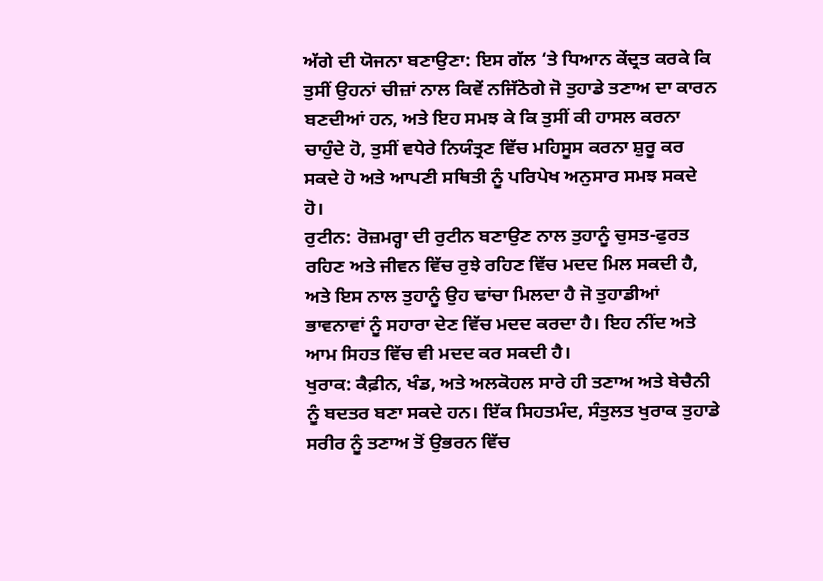ਅੱਗੇ ਦੀ ਯੋਜਨਾ ਬਣਾਉਣਾ: ਇਸ ਗੱਲ ‘ਤੇ ਧਿਆਨ ਕੇਂਦ੍ਰਤ ਕਰਕੇ ਕਿ ਤੁਸੀਂ ਉਹਨਾਂ ਚੀਜ਼ਾਂ ਨਾਲ ਕਿਵੇਂ ਨਜਿੱਠੋਗੇ ਜੋ ਤੁਹਾਡੇ ਤਣਾਅ ਦਾ ਕਾਰਨ ਬਣਦੀਆਂ ਹਨ, ਅਤੇ ਇਹ ਸਮਝ ਕੇ ਕਿ ਤੁਸੀਂ ਕੀ ਹਾਸਲ ਕਰਨਾ ਚਾਹੁੰਦੇ ਹੋ, ਤੁਸੀਂ ਵਧੇਰੇ ਨਿਯੰਤ੍ਰਣ ਵਿੱਚ ਮਹਿਸੂਸ ਕਰਨਾ ਸ਼ੁਰੂ ਕਰ ਸਕਦੇ ਹੋ ਅਤੇ ਆਪਣੀ ਸਥਿਤੀ ਨੂੰ ਪਰਿਪੇਖ ਅਨੁਸਾਰ ਸਮਝ ਸਕਦੇ ਹੋ।
ਰੁਟੀਨ: ਰੋਜ਼ਮਰ੍ਹਾ ਦੀ ਰੁਟੀਨ ਬਣਾਉਣ ਨਾਲ ਤੁਹਾਨੂੰ ਚੁਸਤ-ਫੁਰਤ ਰਹਿਣ ਅਤੇ ਜੀਵਨ ਵਿੱਚ ਰੁਝੇ ਰਹਿਣ ਵਿੱਚ ਮਦਦ ਮਿਲ ਸਕਦੀ ਹੈ, ਅਤੇ ਇਸ ਨਾਲ ਤੁਹਾਨੂੰ ਉਹ ਢਾਂਚਾ ਮਿਲਦਾ ਹੈ ਜੋ ਤੁਹਾਡੀਆਂ ਭਾਵਨਾਵਾਂ ਨੂੰ ਸਹਾਰਾ ਦੇਣ ਵਿੱਚ ਮਦਦ ਕਰਦਾ ਹੈ। ਇਹ ਨੀਂਦ ਅਤੇ ਆਮ ਸਿਹਤ ਵਿੱਚ ਵੀ ਮਦਦ ਕਰ ਸਕਦੀ ਹੈ।
ਖੁਰਾਕ: ਕੈਫ਼ੀਨ, ਖੰਡ, ਅਤੇ ਅਲਕੋਹਲ ਸਾਰੇ ਹੀ ਤਣਾਅ ਅਤੇ ਬੇਚੈਨੀ ਨੂੰ ਬਦਤਰ ਬਣਾ ਸਕਦੇ ਹਨ। ਇੱਕ ਸਿਹਤਮੰਦ, ਸੰਤੁਲਤ ਖੁਰਾਕ ਤੁਹਾਡੇ ਸਰੀਰ ਨੂੰ ਤਣਾਅ ਤੋਂ ਉਭਰਨ ਵਿੱਚ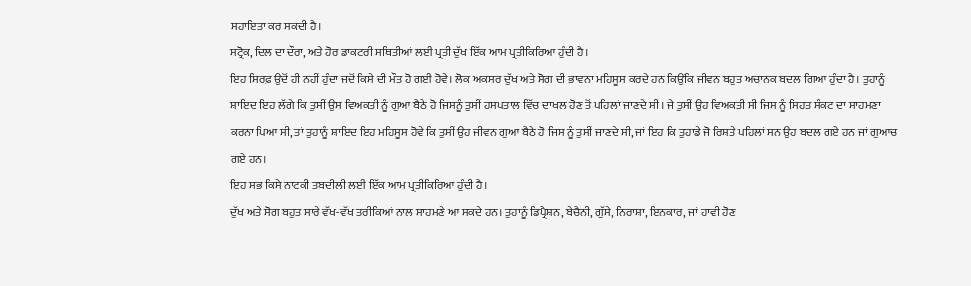ਸਹਾਇਤਾ ਕਰ ਸਕਦੀ ਹੈ।
ਸਟ੍ਰੋਕ, ਦਿਲ ਦਾ ਦੌਰਾ, ਅਤੇ ਹੋਰ ਡਾਕਟਰੀ ਸਥਿਤੀਆਂ ਲਈ ਪ੍ਰਤੀ ਦੁੱਖ ਇੱਕ ਆਮ ਪ੍ਰਤੀਕਿਰਿਆ ਹੁੰਦੀ ਹੈ।
ਇਹ ਸਿਰਫ਼ ਉਦੋਂ ਹੀ ਨਹੀਂ ਹੁੰਦਾ ਜਦੋਂ ਕਿਸੇ ਦੀ ਮੌਤ ਹੋ ਗਈ ਹੋਵੇ। ਲੋਕ ਅਕਸਰ ਦੁੱਖ ਅਤੇ ਸੋਗ ਦੀ ਭਾਵਨਾ ਮਹਿਸੂਸ ਕਰਦੇ ਹਨ ਕਿਉਂਕਿ ਜੀਵਨ ਬਹੁਤ ਅਚਾਨਕ ਬਦਲ ਗਿਆ ਹੁੰਦਾ ਹੈ। ਤੁਹਾਨੂੰ ਸ਼ਾਇਦ ਇਹ ਲੱਗੇ ਕਿ ਤੁਸੀਂ ਉਸ ਵਿਅਕਤੀ ਨੂੰ ਗੁਆ ਬੈਠੇ ਹੋ ਜਿਸਨੂੰ ਤੁਸੀਂ ਹਸਪਤਾਲ ਵਿੱਚ ਦਾਖਲ ਹੋਣ ਤੋਂ ਪਹਿਲਾਂ ਜਾਣਦੇ ਸੀ। ਜੇ ਤੁਸੀਂ ਉਹ ਵਿਅਕਤੀ ਸੀ ਜਿਸ ਨੂੰ ਸਿਹਤ ਸੰਕਟ ਦਾ ਸਾਹਮਣਾ ਕਰਨਾ ਪਿਆ ਸੀ, ਤਾਂ ਤੁਹਾਨੂੰ ਸ਼ਾਇਦ ਇਹ ਮਹਿਸੂਸ ਹੋਵੇ ਕਿ ਤੁਸੀਂ ਉਹ ਜੀਵਨ ਗੁਆ ਬੈਠੇ ਹੋ ਜਿਸ ਨੂੰ ਤੁਸੀਂ ਜਾਣਦੇ ਸੀ, ਜਾਂ ਇਹ ਕਿ ਤੁਹਾਡੇ ਜੋ ਰਿਸ਼ਤੇ ਪਹਿਲਾਂ ਸਨ ਉਹ ਬਦਲ ਗਏ ਹਨ ਜਾਂ ਗੁਆਚ ਗਏ ਹਨ।
ਇਹ ਸਭ ਕਿਸੇ ਨਾਟਕੀ ਤਬਦੀਲੀ ਲਈ ਇੱਕ ਆਮ ਪ੍ਰਤੀਕਿਰਿਆ ਹੁੰਦੀ ਹੈ।
ਦੁੱਖ ਅਤੇ ਸੋਗ ਬਹੁਤ ਸਾਰੇ ਵੱਖ-ਵੱਖ ਤਰੀਕਿਆਂ ਨਾਲ ਸਾਹਮਣੇ ਆ ਸਕਦੇ ਹਨ। ਤੁਹਾਨੂੰ ਡਿਪ੍ਰੈਸ਼ਨ, ਬੇਚੈਨੀ, ਗੁੱਸੇ, ਨਿਰਾਸ਼ਾ, ਇਨਕਾਰ, ਜਾਂ ਹਾਵੀ ਹੋਣ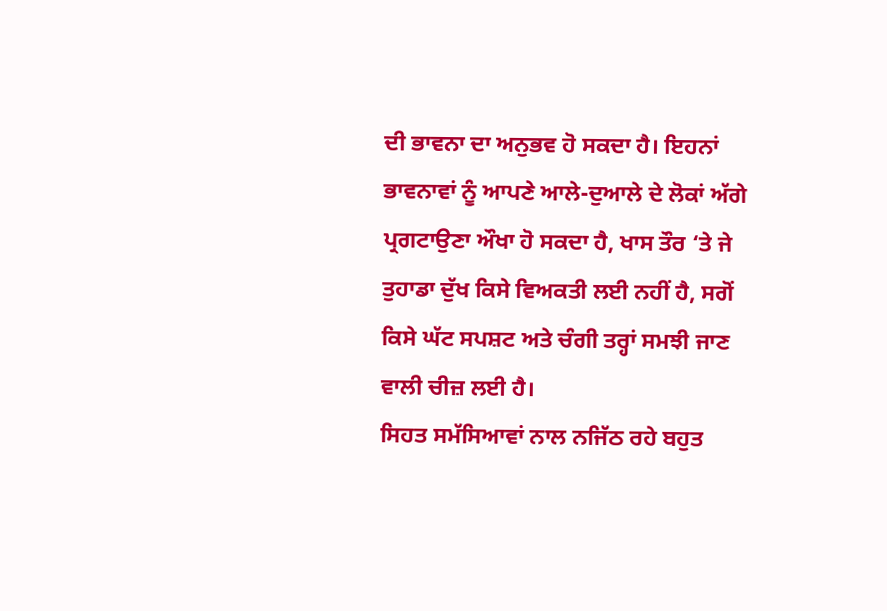ਦੀ ਭਾਵਨਾ ਦਾ ਅਨੁਭਵ ਹੋ ਸਕਦਾ ਹੈ। ਇਹਨਾਂ ਭਾਵਨਾਵਾਂ ਨੂੰ ਆਪਣੇ ਆਲੇ-ਦੁਆਲੇ ਦੇ ਲੋਕਾਂ ਅੱਗੇ ਪ੍ਰਗਟਾਉਣਾ ਔਖਾ ਹੋ ਸਕਦਾ ਹੈ, ਖਾਸ ਤੌਰ ‘ਤੇ ਜੇ ਤੁਹਾਡਾ ਦੁੱਖ ਕਿਸੇ ਵਿਅਕਤੀ ਲਈ ਨਹੀਂ ਹੈ, ਸਗੋਂ ਕਿਸੇ ਘੱਟ ਸਪਸ਼ਟ ਅਤੇ ਚੰਗੀ ਤਰ੍ਹਾਂ ਸਮਝੀ ਜਾਣ ਵਾਲੀ ਚੀਜ਼ ਲਈ ਹੈ।
ਸਿਹਤ ਸਮੱਸਿਆਵਾਂ ਨਾਲ ਨਜਿੱਠ ਰਹੇ ਬਹੁਤ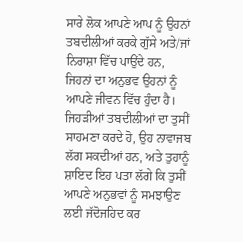ਸਾਰੇ ਲੋਕ ਆਪਣੇ ਆਪ ਨੂੰ ਉਹਨਾਂ ਤਬਦੀਲੀਆਂ ਕਰਕੇ ਗੁੱਸੇ ਅਤੇ/ਜਾਂ ਨਿਰਾਸ਼ਾ ਵਿੱਚ ਪਾਉਂਦੇ ਹਨ, ਜਿਹਨਾਂ ਦਾ ਅਨੁਭਵ ਉਹਨਾਂ ਨੂੰ ਆਪਣੇ ਜੀਵਨ ਵਿੱਚ ਹੁੰਦਾ ਹੈ। ਜਿਹੜੀਆਂ ਤਬਦੀਲੀਆਂ ਦਾ ਤੁਸੀਂ ਸਾਹਮਣਾ ਕਰਦੇ ਹੋ, ਉਹ ਨਾਵਾਜਬ ਲੱਗ ਸਕਦੀਆਂ ਹਨ, ਅਤੇ ਤੁਹਾਨੂੰ ਸ਼ਾਇਦ ਇਹ ਪਤਾ ਲੱਗੇ ਕਿ ਤੁਸੀਂ ਆਪਣੇ ਅਨੁਭਵਾਂ ਨੂੰ ਸਮਝਾਉਣ ਲਈ ਜੱਦੋਜਹਿਦ ਕਰ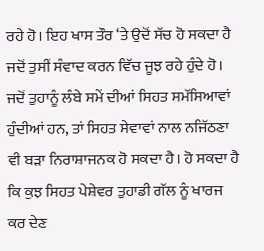ਰਹੇ ਹੋ। ਇਹ ਖਾਸ ਤੌਰ ‘ਤੇ ਉਦੋਂ ਸੱਚ ਹੋ ਸਕਦਾ ਹੈ ਜਦੋਂ ਤੁਸੀਂ ਸੰਵਾਦ ਕਰਨ ਵਿੱਚ ਜੂਝ ਰਹੇ ਹੁੰਦੇ ਹੋ।
ਜਦੋਂ ਤੁਹਾਨੂੰ ਲੰਬੇ ਸਮੇਂ ਦੀਆਂ ਸਿਹਤ ਸਮੱਸਿਆਵਾਂ ਹੁੰਦੀਆਂ ਹਨ, ਤਾਂ ਸਿਹਤ ਸੇਵਾਵਾਂ ਨਾਲ ਨਜਿੱਠਣਾ ਵੀ ਬੜਾ ਨਿਰਾਸ਼ਾਜਨਕ ਹੋ ਸਕਦਾ ਹੈ। ਹੋ ਸਕਦਾ ਹੈ ਕਿ ਕੁਝ ਸਿਹਤ ਪੇਸ਼ੇਵਰ ਤੁਹਾਡੀ ਗੱਲ ਨੂੰ ਖਾਰਜ ਕਰ ਦੇਣ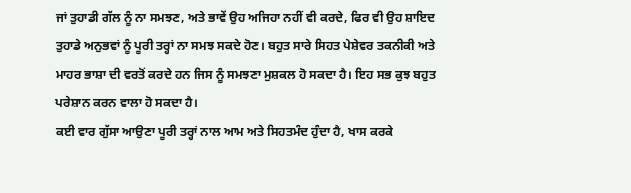ਜਾਂ ਤੁਹਾਡੀ ਗੱਲ ਨੂੰ ਨਾ ਸਮਝਣ, ਅਤੇ ਭਾਵੇਂ ਉਹ ਅਜਿਹਾ ਨਹੀਂ ਵੀ ਕਰਦੇ, ਫਿਰ ਵੀ ਉਹ ਸ਼ਾਇਦ ਤੁਹਾਡੇ ਅਨੁਭਵਾਂ ਨੂੰ ਪੂਰੀ ਤਰ੍ਹਾਂ ਨਾ ਸਮਝ ਸਕਦੇ ਹੋਣ। ਬਹੁਤ ਸਾਰੇ ਸਿਹਤ ਪੇਸ਼ੇਵਰ ਤਕਨੀਕੀ ਅਤੇ ਮਾਹਰ ਭਾਸ਼ਾ ਦੀ ਵਰਤੋਂ ਕਰਦੇ ਹਨ ਜਿਸ ਨੂੰ ਸਮਝਣਾ ਮੁਸ਼ਕਲ ਹੋ ਸਕਦਾ ਹੈ। ਇਹ ਸਭ ਕੁਝ ਬਹੁਤ ਪਰੇਸ਼ਾਨ ਕਰਨ ਵਾਲਾ ਹੋ ਸਕਦਾ ਹੈ।
ਕਈ ਵਾਰ ਗੁੱਸਾ ਆਉਣਾ ਪੂਰੀ ਤਰ੍ਹਾਂ ਨਾਲ ਆਮ ਅਤੇ ਸਿਹਤਮੰਦ ਹੁੰਦਾ ਹੈ, ਖਾਸ ਕਰਕੇ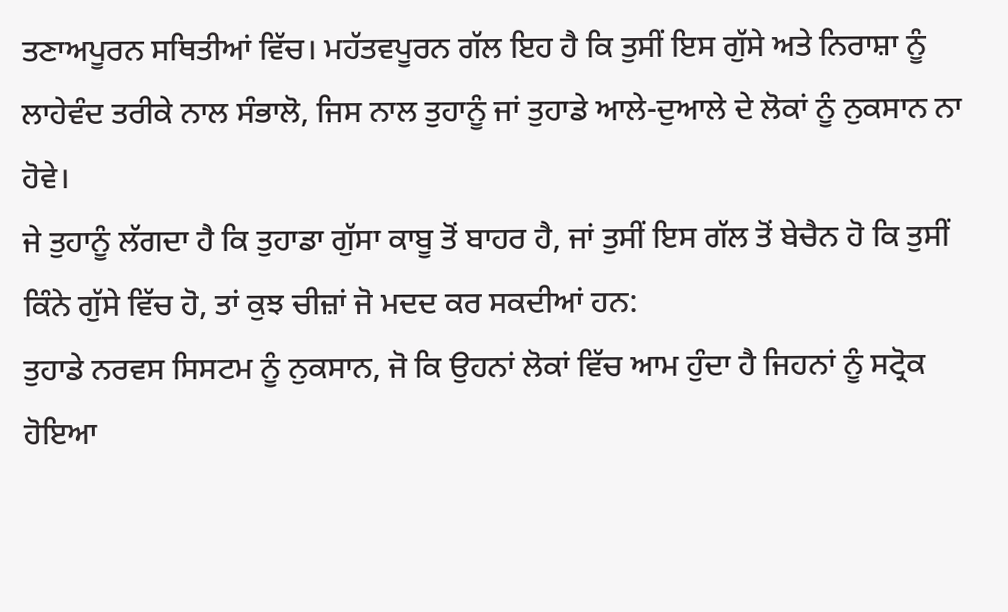ਤਣਾਅਪੂਰਨ ਸਥਿਤੀਆਂ ਵਿੱਚ। ਮਹੱਤਵਪੂਰਨ ਗੱਲ ਇਹ ਹੈ ਕਿ ਤੁਸੀਂ ਇਸ ਗੁੱਸੇ ਅਤੇ ਨਿਰਾਸ਼ਾ ਨੂੰ ਲਾਹੇਵੰਦ ਤਰੀਕੇ ਨਾਲ ਸੰਭਾਲੋ, ਜਿਸ ਨਾਲ ਤੁਹਾਨੂੰ ਜਾਂ ਤੁਹਾਡੇ ਆਲੇ-ਦੁਆਲੇ ਦੇ ਲੋਕਾਂ ਨੂੰ ਨੁਕਸਾਨ ਨਾ ਹੋਵੇ।
ਜੇ ਤੁਹਾਨੂੰ ਲੱਗਦਾ ਹੈ ਕਿ ਤੁਹਾਡਾ ਗੁੱਸਾ ਕਾਬੂ ਤੋਂ ਬਾਹਰ ਹੈ, ਜਾਂ ਤੁਸੀਂ ਇਸ ਗੱਲ ਤੋਂ ਬੇਚੈਨ ਹੋ ਕਿ ਤੁਸੀਂ ਕਿੰਨੇ ਗੁੱਸੇ ਵਿੱਚ ਹੋ, ਤਾਂ ਕੁਝ ਚੀਜ਼ਾਂ ਜੋ ਮਦਦ ਕਰ ਸਕਦੀਆਂ ਹਨ:
ਤੁਹਾਡੇ ਨਰਵਸ ਸਿਸਟਮ ਨੂੰ ਨੁਕਸਾਨ, ਜੋ ਕਿ ਉਹਨਾਂ ਲੋਕਾਂ ਵਿੱਚ ਆਮ ਹੁੰਦਾ ਹੈ ਜਿਹਨਾਂ ਨੂੰ ਸਟ੍ਰੋਕ ਹੋਇਆ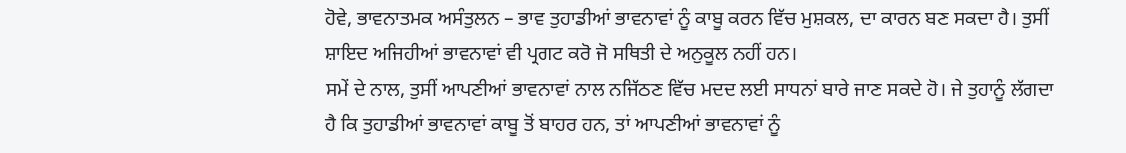ਹੋਵੇ, ਭਾਵਨਾਤਮਕ ਅਸੰਤੁਲਨ – ਭਾਵ ਤੁਹਾਡੀਆਂ ਭਾਵਨਾਵਾਂ ਨੂੰ ਕਾਬੂ ਕਰਨ ਵਿੱਚ ਮੁਸ਼ਕਲ, ਦਾ ਕਾਰਨ ਬਣ ਸਕਦਾ ਹੈ। ਤੁਸੀਂ ਸ਼ਾਇਦ ਅਜਿਹੀਆਂ ਭਾਵਨਾਵਾਂ ਵੀ ਪ੍ਰਗਟ ਕਰੋ ਜੋ ਸਥਿਤੀ ਦੇ ਅਨੁਕੂਲ ਨਹੀਂ ਹਨ।
ਸਮੇਂ ਦੇ ਨਾਲ, ਤੁਸੀਂ ਆਪਣੀਆਂ ਭਾਵਨਾਵਾਂ ਨਾਲ ਨਜਿੱਠਣ ਵਿੱਚ ਮਦਦ ਲਈ ਸਾਧਨਾਂ ਬਾਰੇ ਜਾਣ ਸਕਦੇ ਹੋ। ਜੇ ਤੁਹਾਨੂੰ ਲੱਗਦਾ ਹੈ ਕਿ ਤੁਹਾਡੀਆਂ ਭਾਵਨਾਵਾਂ ਕਾਬੂ ਤੋਂ ਬਾਹਰ ਹਨ, ਤਾਂ ਆਪਣੀਆਂ ਭਾਵਨਾਵਾਂ ਨੂੰ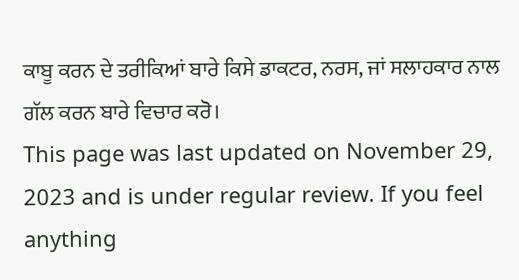ਕਾਬੂ ਕਰਨ ਦੇ ਤਰੀਕਿਆਂ ਬਾਰੇ ਕਿਸੇ ਡਾਕਟਰ, ਨਰਸ, ਜਾਂ ਸਲਾਹਕਾਰ ਨਾਲ ਗੱਲ ਕਰਨ ਬਾਰੇ ਵਿਚਾਰ ਕਰੋ।
This page was last updated on November 29, 2023 and is under regular review. If you feel anything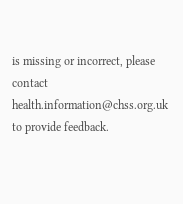is missing or incorrect, please contact health.information@chss.org.uk to provide feedback.